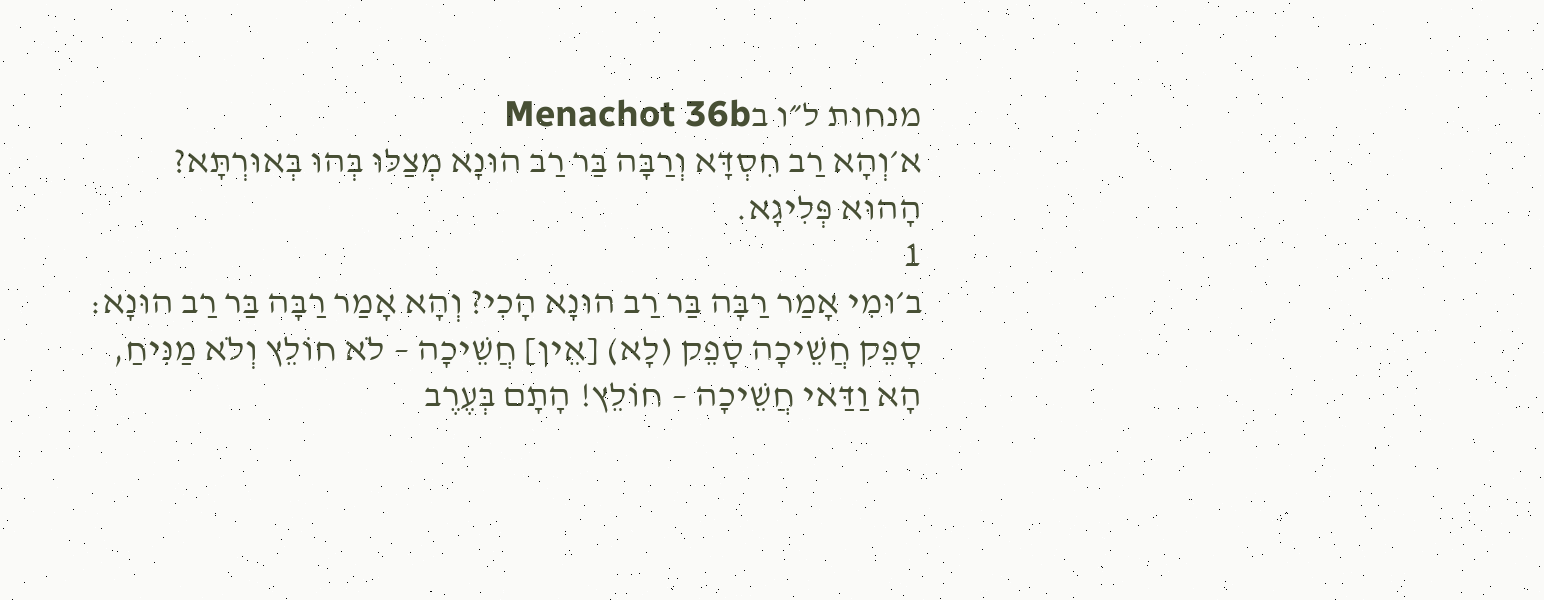מנחות ל״ו בMenachot 36b
א׳וְהָא רַב חִסְדָּא וְרַבָּה בַּר רַב הוּנָא מְצַלּוּ בְּהוּ בְּאוּרְתָּא? הָהוּא פְּלִיגָא.
1
ב׳וּמִי אָמַר רַבָּה בַּר רַב הוּנָא הָכִי? וְהָא אָמַר רַבָּה בַּר רַב הוּנָא: סָפֵק חֲשֵׁיכָה סָפֵק (לָא) [אֵין] חֲשֵׁיכָה – לֹא חוֹלֵץ וְלֹא מַנִּיחַ, הָא וַדַּאי חֲשֵׁיכָה – חוֹלֵץ! הָתָם בְּעֶרֶב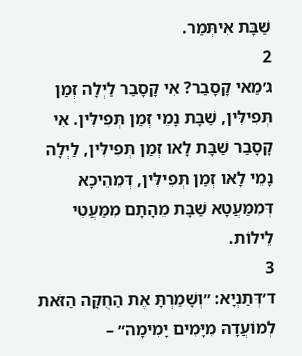שַׁבָּת אִיתְּמַר.
2
ג׳מַאי קָסָבַר? אִי קָסָבַר לַיְלָה זְמַן תְּפִילִּין, שַׁבָּת נָמֵי זְמַן תְּפִילִּין. אִי קָסָבַר שַׁבָּת לָאו זְמַן תְּפִילִּין, לַיְלָה נָמֵי לָאו זְמַן תְּפִילִּין, דְּמֵהֵיכָא דְּמִמַּעֲטָא שַׁבָּת מֵהָתָם מִמַּעֲטִי לֵילוֹת.
3
ד׳דְּתַנְיָא: ״וְשָׁמַרְתָּ אֶת הַחֻקָּה הַזֹּאת לְמוֹעֲדָהּ מִיָּמִים יָמִימָה״ –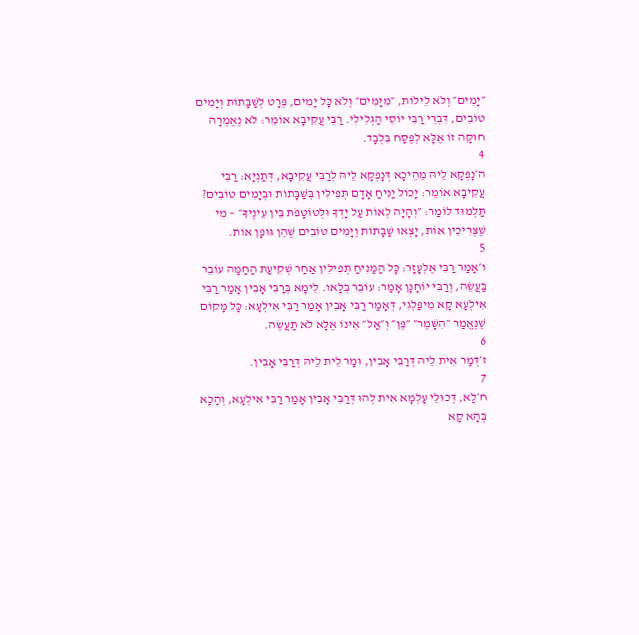״יָמִים״ וְלֹא לֵילוֹת, ״מִיָּמִים״ וְלֹא כׇּל יָמִים, פְּרָט לְשַׁבָּתוֹת וְיָמִים טוֹבִים, דִּבְרֵי רַבִּי יוֹסֵי הַגְּלִילִי. רַבִּי עֲקִיבָא אוֹמֵר: לֹא נֶאֶמְרָה חוּקָּה זוֹ אֶלָּא לְפֶסַח בִּלְבָד.
4
ה׳נָפְקָא לֵיהּ מֵהֵיכָא דְּנָפְקָא לֵיהּ לְרַבִּי עֲקִיבָא, דְּתַנְיָא: רַבִּי עֲקִיבָא אוֹמֵר: יָכוֹל יַנִּיחַ אָדָם תְּפִילִּין בְּשַׁבָּתוֹת וּבְיָמִים טוֹבִים? תַּלְמוּד לוֹמַר: ״וְהָיָה לְאוֹת עַל יָדְךָ וּלְטוֹטָפֹת בֵּין עֵינֶיךָ״ – מִי שֶׁצְּרִיכִין אוֹת, יָצְאוּ שַׁבָּתוֹת וְיָמִים טוֹבִים שֶׁהֵן גּוּפָן אוֹת.
5
ו׳אָמַר רַבִּי אֶלְעָזָר: כׇּל הַמַּנִּיחַ תְּפִילִּין אַחַר שְׁקִיעַת הַחַמָּה עוֹבֵר בַּעֲשֵׂה, וְרַבִּי יוֹחָנָן אָמַר: עוֹבֵר בְּלָאו. לֵימָא בְּרַבִּי אָבִין אָמַר רַבִּי אִילְעָא קָא מִיפַּלְגִי, דְּאָמַר רַבִּי אָבִין אָמַר רַבִּי אִילְעָא: כׇּל מָקוֹם שֶׁנֶּאֱמַר ״הִשָּׁמֶר״ ״פֶּן״ וְ״אַל״ אֵינוֹ אֶלָּא לֹא תַעֲשֶׂה.
6
ז׳דְּמָר אִית לֵיהּ דְּרַבִּי אָבִין, וּמָר לֵית לֵיהּ דְּרַבִּי אָבִין.
7
ח׳לָא, דְּכוּלֵּי עָלְמָא אִית לְהוּ דְּרַבִּי אָבִין אָמַר רַבִּי אִילְעָא, וְהָכָא בְּהָא קָא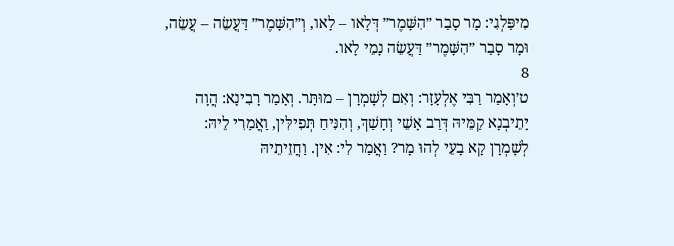מִיפַּלְגִי: מָר סָבַר ״הִשָּׁמֶר״ דְּלָאו – לָאו, וְ״הִשָּׁמֶר״ דַּעֲשֵׂה – עֲשֵׂה, וּמָר סָבַר ״הִשָּׁמֶר״ דַּעֲשֵׂה נָמֵי לָאו.
8
ט׳וְאָמַר רַבִּי אֶלְעָזָר: וְאִם לְשׇׁמְרָן – מוּתָּר. וְאָמַר רָבִינָא: הֲוָה יָתֵיבְנָא קַמֵּיהּ דְּרַב אָשֵׁי וְחָשַׁךְ, וְהִנִּיחַ תְּפִילִּין, וַאֲמַרִי לֵיהּ: לְשׇׁמְרָן קָא בָעֵי לְהוּ מָר? וַאֲמַר לִי: אִין. וַחֲזֵיתֵיהּ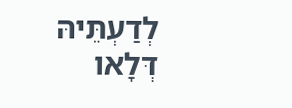לְדַעְתֵּיהּ דְּלָאו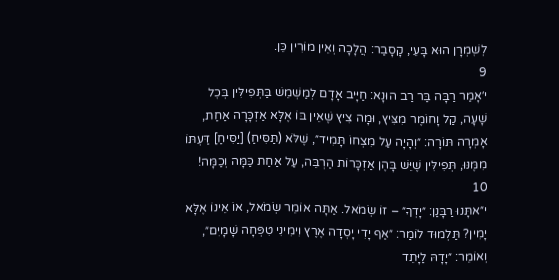לְשׇׁמְרָן הוּא בָּעֵי, קָסָבַר: הֲלָכָה וְאֵין מוֹרִין כֵּן.
9
י׳אָמַר רַבָּה בַּר רַב הוּנָא: חַיָּיב אָדָם לְמַשְׁמֵשׁ בַּתְּפִילִּין בְּכׇל שָׁעָה, קַל וָחוֹמֶר מִצִּיץ, וּמָה צִיץ שֶׁאֵין בּוֹ אֶלָּא אַזְכָּרָה אַחַת, אָמְרָה תּוֹרָה: ״וְהָיָה עַל מִצְחוֹ תָּמִיד״, שֶׁלֹּא (תַּסִּיחַ) [יַסִּיחַ] דַּעְתּוֹ מִמֶּנּוּ, תְּפִילִּין שֶׁיֵּשׁ בָּהֶן אַזְכָּרוֹת הַרְבֵּה, עַל אַחַת כַּמָּה וְכַמָּה!
10
י״אתָּנוּ רַבָּנַן: ״יָדְךָ״ – זוֹ שְׂמֹאל. אַתָּה אוֹמֵר שְׂמֹאל, אוֹ אֵינוֹ אֶלָּא יָמִין? תַּלְמוּד לוֹמַר: ״אַף יָדִי יָסְדָה אֶרֶץ וִימִינִי טִפְּחָה שָׁמָיִם״, וְאוֹמֵר: ״יָדָהּ לַיָּתֵד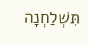תִּשְׁלַחְנָה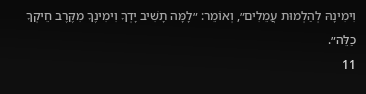וִימִינָהּ לְהַלְמוּת עֲמֵלִים״, וְאוֹמֵר: ״לָמָּה תָשִׁיב יָדְךָ וִימִינֶךָ מִקֶּרֶב חֵיקְךָ כַלֵּה״.
11